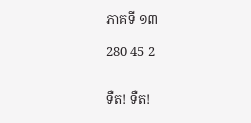ភាគទី ១៣

280 45 2


ទឺត! ទឺត!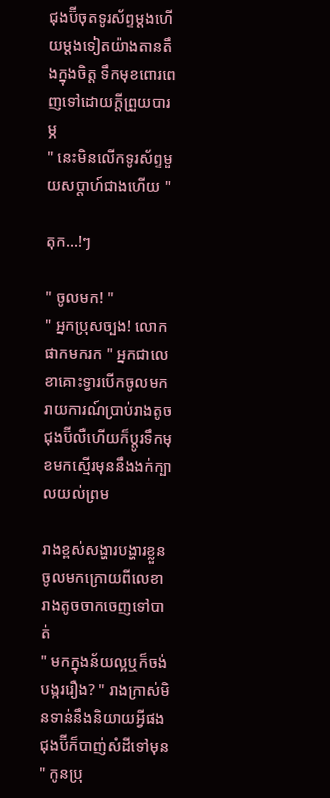ជុងប៊ីចុតទូរស័ព្ទម្ដងហើយម្ដងទៀតយ៉ាងតានតឹងក្នុងចិត្ត ទឹកមុខពោរពេញទៅដោយក្ដីព្រួយបារម្ភ
" នេះមិនលើកទូរស័ព្ទមួយសប្ដាហ៍ជាងហើយ "

តុក...!ៗ

" ចូលមក! "
" អ្នកប្រុសច្បង! លោកផាកមករក " អ្នកជាលេខាគោះទ្វារបើកចូលមករាយការណ៍ប្រាប់រាងតូច ជុងប៊ីលឺហើយក៏ប្ដូរទឹកមុខមកស្មើរមុននឹងងក់ក្បាលយល់ព្រម

រាងខ្ពស់សង្ហារបង្ហារខ្លួនចូលមកក្រោយពីលេខារាងតូចចាកចេញទៅបាត់
" មកក្នុងន័យល្អឬក៏ចង់បង្កររឿង? " រាងក្រាស់មិនទាន់នឹងនិយាយអ្វីផងជុងប៊ីក៏បាញ់សំដីទៅមុន
" កូនប្រុ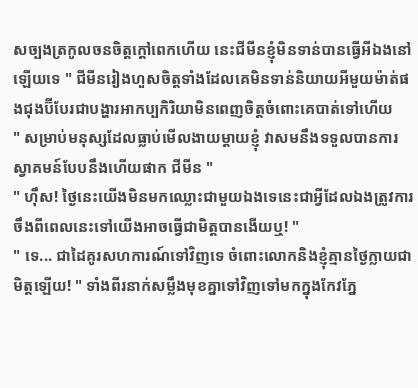សច្បងត្រកូលចនចិត្តក្ដៅពេកហើយ នេះជីមីនខ្ញុំមិនទាន់បានធ្វើអីឯងនៅឡើយទេ " ជីមីនរៀងហួសចិត្តទាំងដែលគេមិនទាន់និយាយអីមួយម៉ាត់ផងជុងប៊ីបែរជាបង្ហារអាកប្បកិរិយាមិនពេញចិត្តចំពោះគេបាត់ទៅហើយ
" សម្រាប់មនុស្សដែលធ្លាប់មើលងាយម្ដាយខ្ញុំ វាសមនឹងទទួលបានការស្វាគមន៍បែបនឹងហើយផាក ជីមីន "
" ហុឹស! ថ្ងៃនេះយើងមិនមកឈ្លោះជាមួយឯងទេនេះជាអ្វីដែលឯងត្រូវការ ចឹងពីពេលនេះទៅយើងអាចធ្វើជាមិត្តបានងើយឬ! "
" ទេ... ជាដៃគូរសហការណ៍ទៅវិញទេ ចំពោះលោកនិងខ្ញុំគ្មានថ្ងៃក្លាយជាមិត្តឡើយ! " ទាំងពីរនាក់សម្លឹងមុខគ្នាទៅវិញទៅមកក្នុងកែវភ្នែ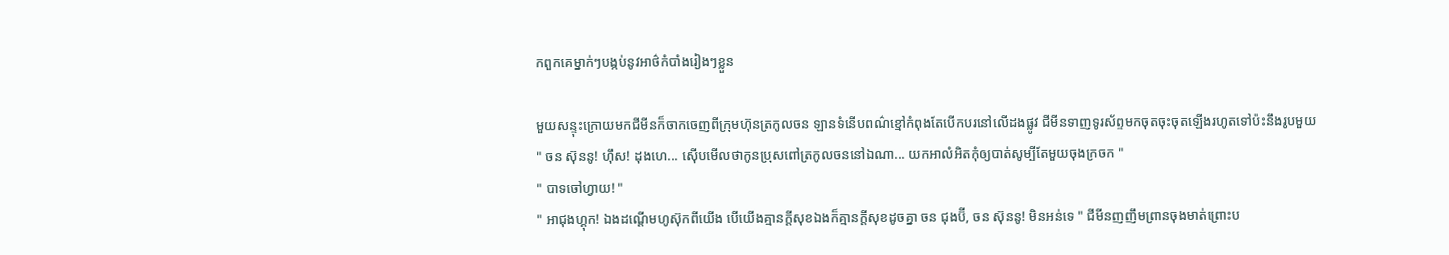កពួកគេម្នាក់ៗបង្កប់នូវអាថ៌កំបាំងរៀងៗខ្លួន

មួយសន្ទុះក្រោយមកជីមីនក៏ចាកចេញពីក្រុមហ៊ុនត្រកូលចន ឡានទំនើបពណ៌ខ្មៅកំពុងតែបើកបរនៅលើដងផ្លូវ ជីមីនទាញទូរស័ព្ទមកចុតចុះចុតឡើងរហូតទៅប៉ះនឹងរូបមួយ
" ចន ស៊ុននូ! ហុឹស! ដុងហេ... ស៊ើបមើលថាកូនប្រុសពៅត្រកូលចននៅឯណា... យកអាលំអិតកុំឲ្យបាត់សូម្បីតែមួយចុងក្រចក "
" បាទចៅហ្វាយ! "
" អាជុងហ្គុក! ឯងដណ្ដើមហូស៊ុកពីយើង បើយើងគ្មានក្ដីសុខឯងក៏គ្មានក្ដីសុខដូចគ្នា ចន ជុងប៊ី, ចន ស៊ុននូ! មិនអន់ទេ " ជីមីនញញឹមព្រានចុងមាត់ព្រោះប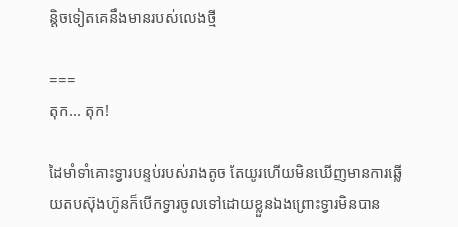ន្ដិចទៀតគេនឹងមានរបស់លេងថ្មី

===
តុក... តុក!

ដៃមាំទាំគោះទ្វារបន្ទប់របស់រាងតូច តែយូរហើយមិនឃើញមានការឆ្លើយតបស៊ុងហ៊ូនក៏បើកទ្វារចូលទៅដោយខ្លួនឯងព្រោះទ្វារមិនបាន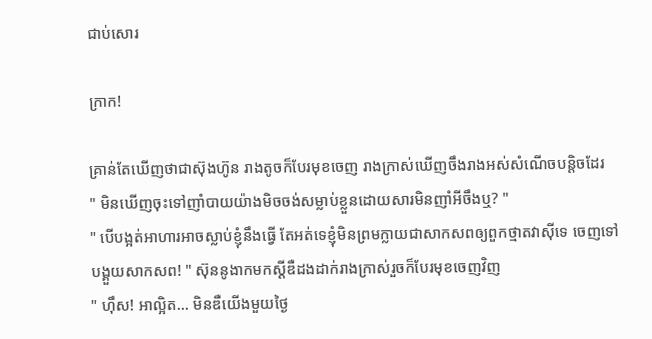ជាប់សោរ

ក្រាក!

គ្រាន់តែឃើញថាជាស៊ុងហ៊ូន រាងតូចក៏បែរមុខចេញ រាងក្រាស់ឃើញចឹងរាងអស់សំណើចបន្ដិចដែរ
" មិនឃើញចុះទៅញាំបាយយ៉ាងមិចចង់សម្លាប់ខ្លួនដោយសារមិនញាំអីចឹងឬ? "
" បើបង្អត់អាហារអាចស្លាប់ខ្ញុំនឹងធ្វើ តែអត់ទេខ្ញុំមិនព្រមក្លាយជាសាកសពឲ្យពួកថ្មាតវាសុីទេ ចេញទៅបង្គួយសាកសព! " ស៊ុននូងាកមកស្ដីឌឺដងដាក់រាងក្រាស់រួចក៏បែរមុខចេញវិញ
" ហុឹស! អាល្អិត... មិនឌឺយើងមួយថ្ងៃ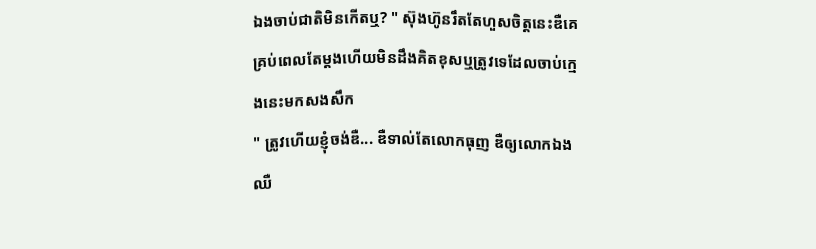ឯងចាប់ជាតិមិនកើតឬ? " ស៊ុងហ៊ូនរឹតតែហួសចិត្តនេះឌឺគេគ្រប់ពេលតែម្ដងហើយមិនដឹងគិតខុសឬត្រូវទេដែលចាប់ក្មេងនេះមកសងសឹក
" ត្រូវហើយខ្ញុំចង់ឌឺ... ឌឺទាល់តែលោកធុញ ឌឺឲ្យលោកឯងឈឺ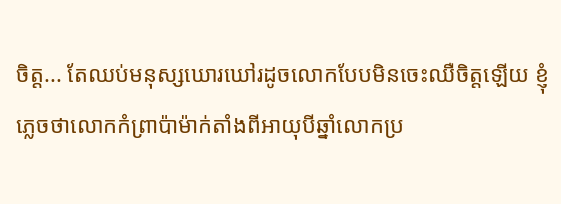ចិត្ត... តែឈប់មនុស្សឃោរឃៅរដូចលោកបែបមិនចេះឈឺចិត្តឡើយ ខ្ញុំភ្លេចថាលោកកំព្រាប៉ាម៉ាក់តាំងពីអាយុបីឆ្នាំលោកប្រ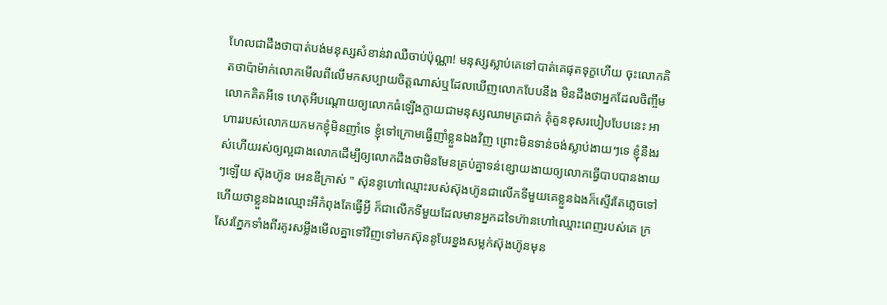ហែលជាដឹងថាបាត់បង់មនុស្សសំខាន់វាឈឺចាប់ប៉ុណ្ណា! មនុស្សស្លាប់គេទៅបាត់គេផុតទុក្ខហើយ ចុះលោកគិតថាប៉ាម៉ាក់លោកមើលពីលើមកសប្បាយចិត្តណាស់ឬដែលឃើញលោកបែបនឹង មិនដឹងថាអ្នកដែលចិញ្ចឹមលោកគិតអីទេ ហេតុអីបណ្ដោយឲ្យលោកធំឡើងក្លាយជាមនុស្សឈាមត្រជាក់ គុំគួនខុសរបៀបបែបនេះ អាហាររបស់លោកយកមកខ្ញុំមិនញាំទេ ខ្ញុំទៅក្រោមធ្វើញាំខ្លួនឯងវិញ ព្រោះមិនទាន់ចង់ស្លាប់ងាយៗទេ ខ្ញុំនឹងរស់ហើយរស់ឲ្យល្អជាងលោកដើម្បីឲ្យលោកដឹងថាមិនមែនគ្រប់គ្នាទន់ខ្សោយងាយឲ្យលោកធ្វើបាបបានងាយៗឡើយ ស៊ុងហ៊ូន អេនឌីក្រាស់ " ស៊ុននូហៅឈ្មោះរបស់ស៊ុងហ៊ូនជាលើកទីមួយគេខ្លួនឯងក៏ស្ទើរតែភ្លេចទៅហើយថាខ្លួនឯងឈ្មោះអីកំពុងតែធ្វើអ្វី ក៏ជាលើកទីមួយដែលមានអ្នកដទៃហ៊ានហៅឈ្មោះពេញរបស់គេ ក្រសែរភ្នែកទាំងពីរគូរសម្លឹងមើលគ្នាទៅវិញទៅមកស៊ុននូបែរខ្នងសម្លក់ស៊ុងហ៊ូនមុន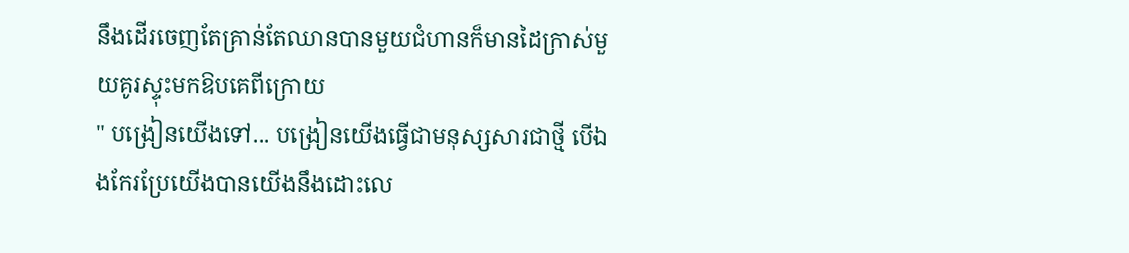នឹងដើរចេញតែគ្រាន់តែឈានបានមួយជំហានក៏មានដៃក្រាស់មួយគូរស្ទុះមកឱបគេពីក្រោយ
" បង្រៀនយើងទៅ... បង្រៀនយើងធ្វើជាមនុស្សសារជាថ្មី បើឯងកែរប្រែយើងបានយើងនឹងដោះលេ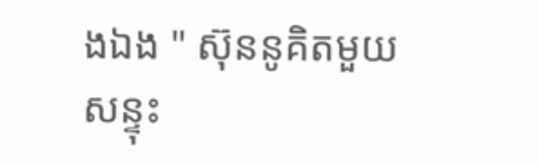ងឯង " ស៊ុននូគិតមួយសន្ទុះ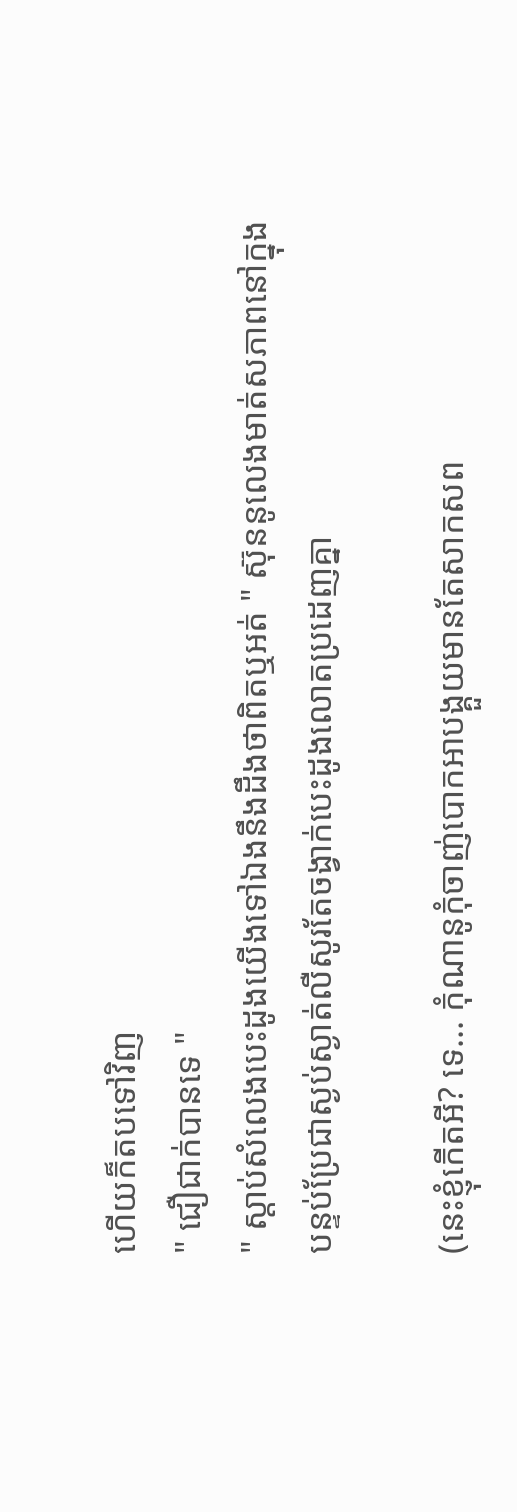ហើយក៏តបទៅវិញ
" ជឿជាក់បានទេ "
" ស្ដាប់សំលេងបេះដូងយើងទៅឯងនឹងដឹងថាពិតឬអត់ " ស៊ុននូលេងមាត់សភាពនៅក្នុងបន្ទប់ប្រែជាស្ងប់ស្ងាត់លឺសូរតែចង្វាក់បេះដូងលោតប្រដេញគ្នា

(នេះខ្ញុំកើតអី? ទេ... កុំណានូកុំចាញ់បោកអាបង្គួយមានតែសាកសព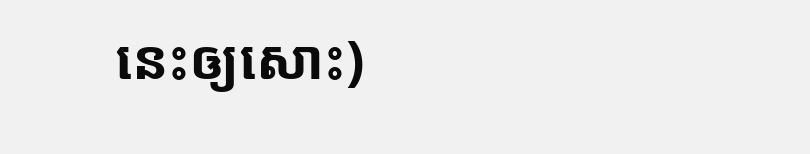នេះឲ្យសោះ)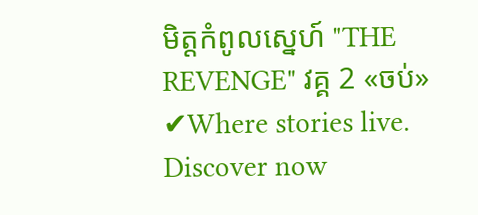មិត្តកំពូលស្នេហ៍ "THE REVENGE" វគ្គ 2 «ចប់» ✔Where stories live. Discover now